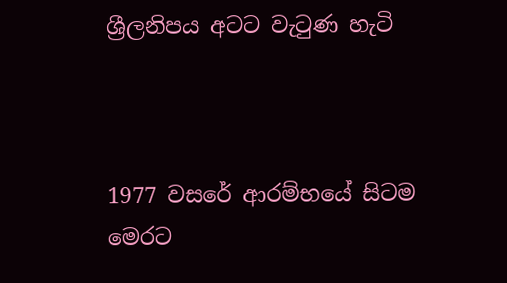ශ්‍රීලනිපය අටට වැටුණ හැටි



1977 වසරේ ආරම්භයේ සිටම මෙරට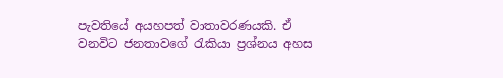පැවතියේ අයහපත් වාතාවරණයකි. ඒ වනවිට ජනතාවගේ රැකියා ප්‍රශ්නය අහස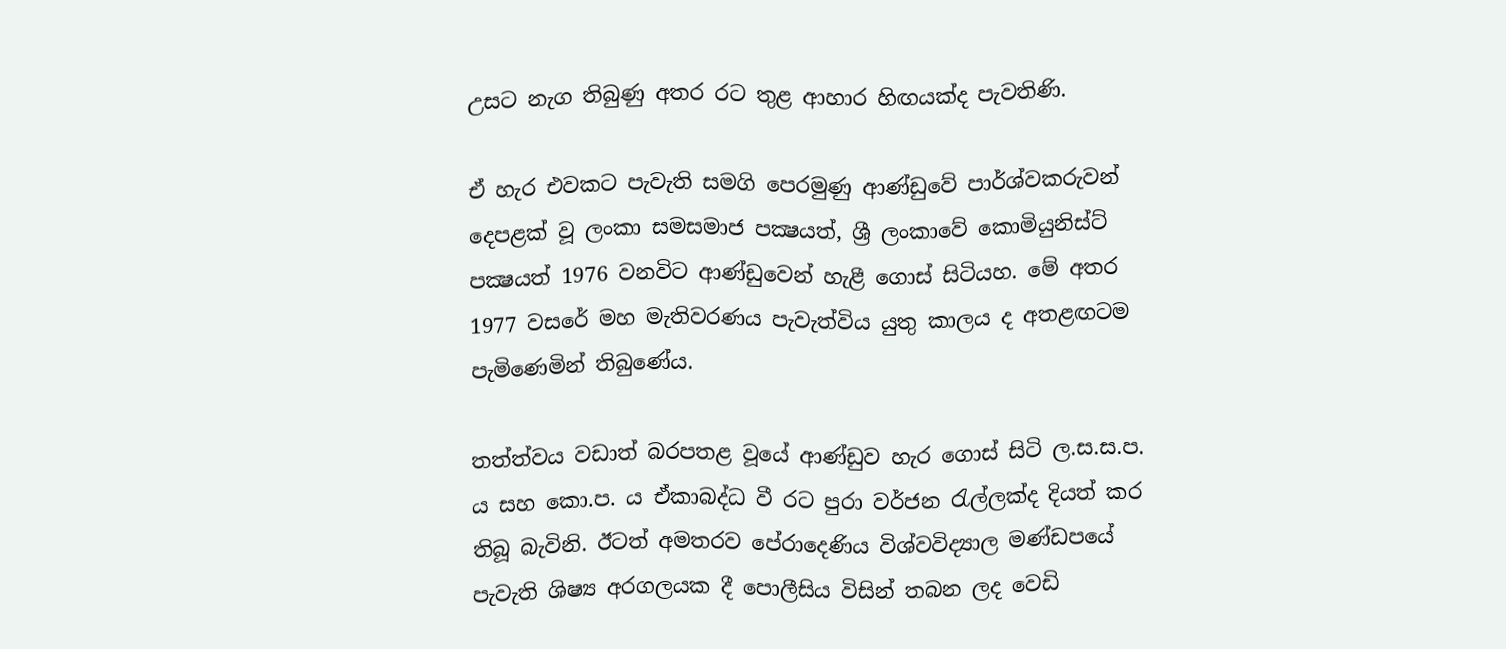උසට නැග තිබුණු අතර රට තුළ ආහාර හිඟයක්ද පැවතිණි.

ඒ හැර එවකට පැවැති සමගි පෙරමුණු ආණ්ඩුවේ පාර්ශ්වකරුවන් දෙපළක් වූ ලංකා සමසමාජ පක්‍ෂයත්, ශ්‍රී ලංකාවේ කොමියුනිස්ට් පක්‍ෂයත් 1976 වනවිට ආණ්ඩුවෙන් හැළී ගොස් සිටියහ. මේ අතර 1977 වසරේ මහ මැතිවරණය පැවැත්විය යුතු කාලය ද අතළඟටම පැමිණෙමින් තිබුණේය.

තත්ත්වය වඩාත් බරපතළ වූයේ ආණ්ඩුව හැර ගොස් සිටි ල.ස.ස.ප. ය සහ කො.ප. ය ඒකාබද්ධ වී රට පුරා වර්ජන රැල්ලක්ද දියත් කර තිබූ බැවිනි. ඊටත් අමතරව පේරාදෙණිය විශ්වවිද්‍යාල මණ්ඩපයේ පැවැති ශිෂ්‍ය අරගලයක දී පොලීසිය විසින් තබන ලද වෙඩි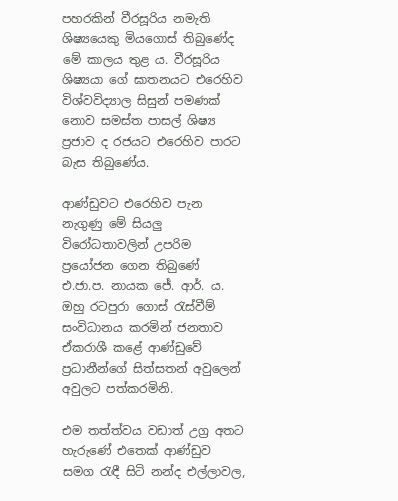පහරකින් වීරසූරිය නමැති ශිෂ්‍යයෙකු මියගොස් තිබුණේද මේ කාලය තුළ ය. වීරසූරිය ශිෂ්‍යයා ගේ ඝාතනයට එරෙහිව විශ්වවිද්‍යාල සිසුන් පමණක් නොව සමස්ත පාසල් ශිෂ්‍ය ප්‍රජාව ද රජයට එරෙහිව පාරට බැස තිබුණේය.

ආණ්ඩුවට එරෙහිව පැන නැගුණු මේ සියලු විරෝධතාවලින් උපරිම ප්‍රයෝජන ගෙන තිබුණේ එ.ජා.ප. නායක ජේ. ආර්. ය. ඔහු රටපුරා ගොස් රැස්වීම් සංවිධානය කරමින් ජනතාව ඒකරාශී කළේ ආණ්ඩුවේ ප්‍රධානීන්ගේ සිත්සතන් අවුලෙන් අවුලට පත්කරමිනි.

එම තත්ත්වය වඩාත් උග්‍ර අතට හැරුණේ එතෙක් ආණ්ඩුව සමග රැඳී සිටි නන්ද එල්ලාවල,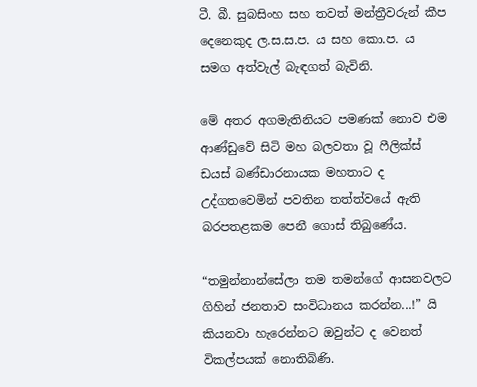ටී. බී. සුබසිංහ සහ තවත් මන්ත්‍රීවරුන් කීප දෙනෙකුද ල.ස.ස.ප. ය සහ කො.ප. ය සමග අත්වැල් බැඳගත් බැවිනි.

මේ අතර අගමැතිනියට පමණක් නොව එම ආණ්ඩුවේ සිටි මහ බලවතා වූ ෆීලික්ස් ඩයස් බණ්ඩාරනායක මහතාට ද උද්ගතවෙමින් පවතින තත්ත්වයේ ඇති බරපතළකම පෙනී ගොස් තිබුණේය.

“තමුන්නාන්සේලා තම තමන්ගේ ආසනවලට ගිහින් ජනතාව සංවිධානය කරන්න...!” යි කියනවා හැරෙන්නට ඔවුන්ට ද වෙනත් විකල්පයක් නොතිබිණි.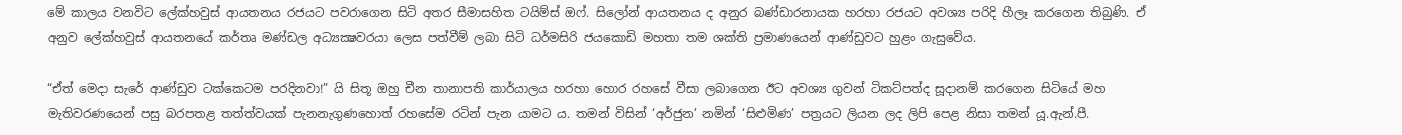මේ කාලය වනවිට ලේක්හවුස් ආයතනය රජයට පවරාගෙන සිටි අතර සීමාසහිත ටයිම්ස් ඔෆ්. සිලෝන් ආයතනය ද අනුර බණ්ඩාරනායක හරහා රජයට අවශ්‍ය පරිදි හීලෑ කරගෙන තිබුණි. ඒ අනුව ලේක්හවුස් ආයතනයේ කර්තෘ මණ්ඩල අධ්‍යක්‍ෂවරයා ලෙස පත්වීම් ලබා සිටි ධර්මසිරි ජයකොඩි මහතා තම ශක්ති ප්‍රමාණයෙන් ආණ්ඩුවට හුළං ගැසුවේය.

“ඒත් මෙදා සැරේ ආණ්ඩුව ටක්කෙටම පරදිනවා!” යි සිතූ ඔහු චීන තානාපති කාර්යාලය හරහා හොර රහසේ වීසා ලබාගෙන ඊට අවශ්‍ය ගුවන් ටිකට්පත්ද සූදානම් කරගෙන සිටියේ මහ මැතිවරණයෙන් පසු බරපතළ තත්ත්වයක් පැනනැගුණහොත් රහසේම රටින් පැන යාමට ය. තමන් විසින් ‘අර්ජුන’ නමින් ‘සිළුමිණ’ පත්‍රයට ලියන ලද ලිපි පෙළ නිසා තමන් යූ.ඇන්.පී.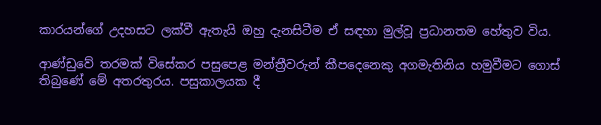කාරයන්ගේ උදහසට ලක්වී ඇතැයි ඔහු දැනසිටීම ඒ සඳහා මුල්වූ ප්‍රධානතම හේතුව විය.

ආණ්ඩුවේ තරමක් විසේකර පසුපෙළ මන්ත්‍රීවරුන් කීපදෙනෙකු අගමැතිනිය හමුවීමට ගොස් තිබුණේ මේ අතරතුරය. පසුකාලයක දී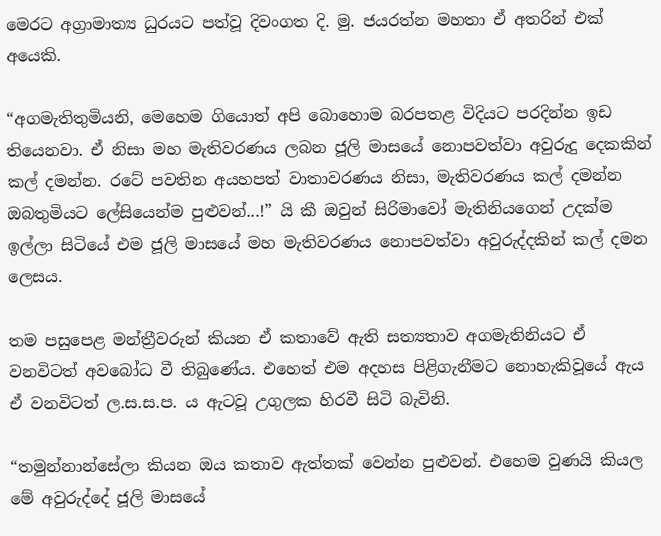මෙරට අග්‍රාමාත්‍ය ධුරයට පත්වූ දිවංගත දි. මු. ජයරත්න මහතා ඒ අතරින් එක් අයෙකි.

“අගමැතිතුමියනි, මෙහෙම ගියොත් අපි බොහොම බරපතළ විදියට පරදින්න ඉඩ තියෙනවා. ඒ නිසා මහ මැතිවරණය ලබන ජූලි මාසයේ නොපවත්වා අවුරුදු දෙකකින් කල් දමන්න. රටේ පවතින අයහපත් වාතාවරණය නිසා, මැතිවරණය කල් දමන්න ඔබතුමියට ලේසියෙන්ම පුළුවන්...!” යි කී ඔවුන් සිරිමාවෝ මැතිනියගෙන් උදක්ම ඉල්ලා සිටියේ එම ජූලි මාසයේ මහ මැතිවරණය නොපවත්වා අවුරුද්දකින් කල් දමන ලෙසය.

තම පසුපෙළ මන්ත්‍රීවරුන් කියන ඒ කතාවේ ඇති සත්‍යතාව අගමැතිනියට ඒ වනවිටත් අවබෝධ වී තිබුණේය. එහෙත් එම අදහස පිළිගැනීමට නොහැකිවූයේ ඇය ඒ වනවිටත් ල.ස.ස.ප. ය ඇටවූ උගුලක හිරවී සිටි බැවිනි.

“තමුන්නාන්සේලා කියන ඔය කතාව ඇත්තක් වෙන්න පුළුවන්. එහෙම වුණයි කියල මේ අවුරුද්දේ ජූලි මාසයේ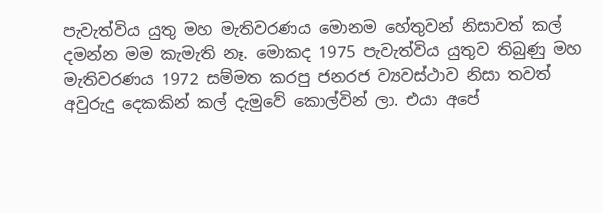පැවැත්විය යුතු මහ මැතිවරණය මොනම හේතුවන් නිසාවත් කල් දමන්න මම කැමැති නෑ. මොකද 1975 පැවැත්විය යුතුව තිබුණු මහ මැතිවරණය 1972 සම්මත කරපු ජනරජ ව්‍යවස්ථාව නිසා තවත් අවුරුදු දෙකකින් කල් දැමුවේ කොල්වින් ලා. එයා අපේ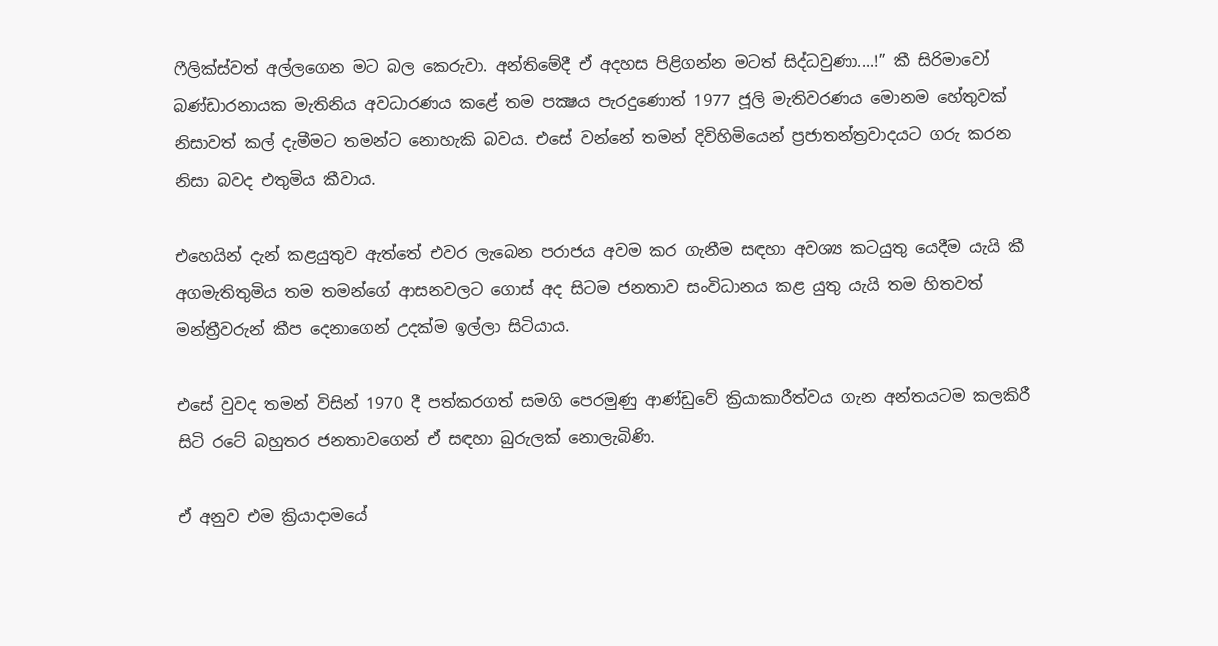ෆීලික්ස්වත් අල්ලගෙන මට බල කෙරුවා. අන්තිමේදී ඒ අදහස පිළිගන්න මටත් සිද්ධවුණා....!” කී සිරිමාවෝ බණ්ඩාරනායක මැතිනිය අවධාරණය කළේ තම පක්‍ෂය පැරදුණොත් 1977 ජූලි මැතිවරණය මොනම හේතුවක් නිසාවත් කල් දැමීමට තමන්ට නොහැකි බවය. එසේ වන්නේ තමන් දිවිහිමියෙන් ප්‍රජාතන්ත්‍රවාදයට ගරු කරන නිසා බවද එතුමිය කීවාය.

එහෙයින් දැන් කළයුතුව ඇත්තේ එවර ලැබෙන පරාජය අවම කර ගැනීම සඳහා අවශ්‍ය කටයුතු යෙදීම යැයි කී අගමැතිතුමිය තම තමන්ගේ ආසනවලට ගොස් අද සිටම ජනතාව සංවිධානය කළ යුතු යැයි තම හිතවත් මන්ත්‍රීවරුන් කීප දෙනාගෙන් උදක්ම ඉල්ලා සිටියාය.

එසේ වුවද තමන් විසින් 1970 දී පත්කරගත් සමගි පෙරමුණු ආණ්ඩුවේ ක්‍රියාකාරීත්වය ගැන අන්තයටම කලකිරී සිටි රටේ බහුතර ජනතාවගෙන් ඒ සඳහා බුරුලක් නොලැබිණි.

ඒ අනුව එම ක්‍රියාදාමයේ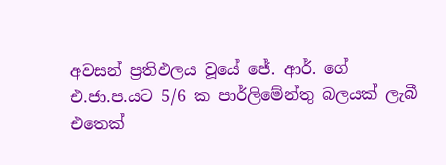අවසන් ප්‍රතිඵලය වූයේ ජේ. ආර්. ගේ එ.ජා.ප.යට 5/6 ක පාර්ලිමේන්තු බලයක් ලැබී එතෙක්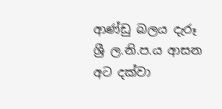ආණ්ඩු බලය දැරූ ශ්‍රී ල.නි.ප.ය ආසන අට දක්වා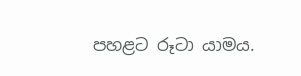පහළට රූටා යාමය.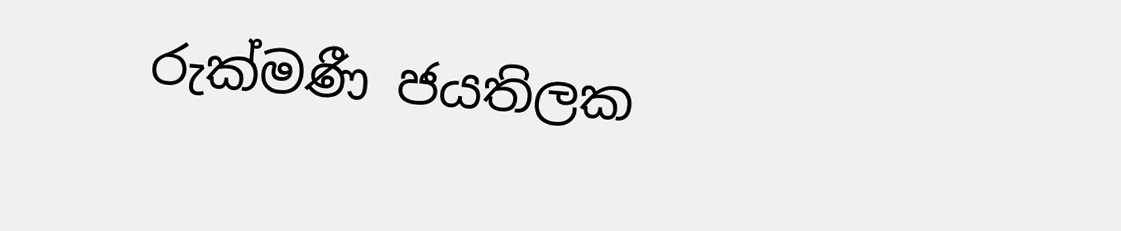රුක්මණී ජයතිලක